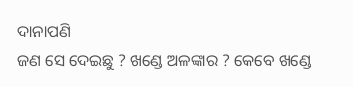ଦାନାପଣି
ଜଣ ସେ ଦେଇଛୁ ? ଖଣ୍ଡେ ଅଳଙ୍କାର ? କେବେ ଖଣ୍ଡେ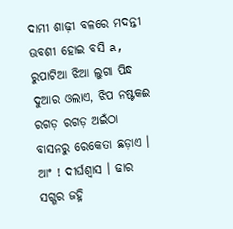ଦାମୀ ଶାଢ଼ୀ ବଳରେ ମଦନ୍ତୀ ଊବଶୀ ହୋଇ ବସି a, ରୁପାଟିଆ ଝିଆ ଲୁଗା ପିନ୍ଧ ଦୁଆର ଓଲାଏ, ଝିପ ନଷ୍ଟକଈ ରଗଡ଼ ରଗଡ଼ ଅଇଁଠା ବାସନରୁ ରେକେତା ଛଡ଼ାଏ । ଆଂ ! ଦୀର୍ଘଶ୍ବାସ । ଢାର ସଗ୍ଗର ଜହ୍ନି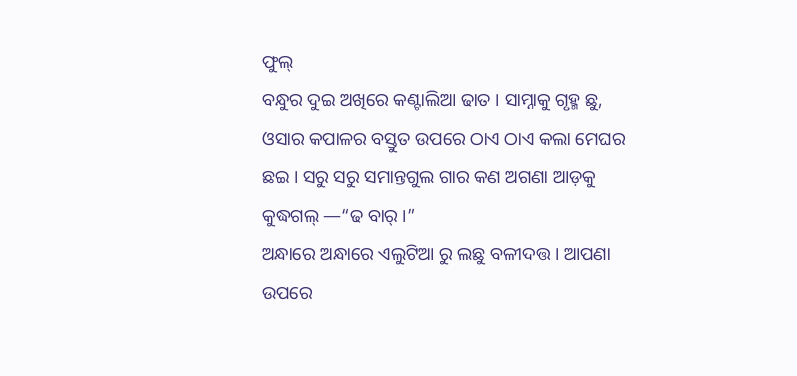ଫୁଲ୍
ବନ୍ଧୁର ଦୁଇ ଅଖିରେ କଣ୍ଟାଲିଆ ଢାତ । ସାମ୍ନାକୁ ଗୃହ୍ମ ଛୁ, ଓସାର କପାଳର ବସ୍ତୁତ ଉପରେ ଠାଏ ଠାଏ କଲା ମେଘର ଛଇ । ସରୁ ସରୁ ସମାନ୍ତଗୁଲ ଗାର କଣ ଅଗଣା ଆଡ଼କୁ କୁଦ୍ଧଗଲ୍ —“ଢ ବାର୍ ।”
ଅନ୍ଧାରେ ଅନ୍ଧାରେ ଏଲୁଟିଆ ରୁ ଲଛୁ ବଳୀଦତ୍ତ । ଆପଣା ଉପରେ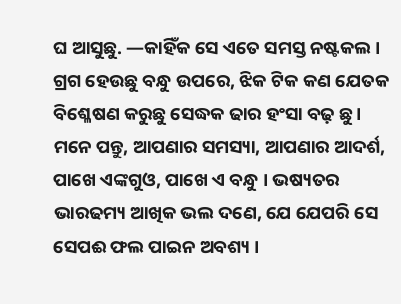ଘ ଆସୁଛୁ. —କାହିଁକ ସେ ଏତେ ସମସ୍ତ ନଷ୍ଟକଲ । ଗ୍ରଗ ହେଉଛୁ ବନ୍ଧୁ ଉପରେ, ଝିକ ଟିକ କଣ ଯେତକ ବିଶ୍ଳେଷଣ କରୁଛୁ ସେଦ୍ଧକ ଢାର ହଂସା ବଢ଼ ଛୁ । ମନେ ପନ୍ତୁ, ଆପଣାର ସମସ୍ୟା, ଆପଣାର ଆଦର୍ଶ, ପାଖେ ଏଙ୍କଗୁଓ, ପାଖେ ଏ ବନ୍ଧୁ । ଭଷ୍ୟତର ଭାରଢମ୍ୟ ଆଖିକ ଭଲ ଦଣେ, ଯେ ଯେପରି ସେ ସେପଈ ଫଲ ପାଇନ ଅବଶ୍ୟ ।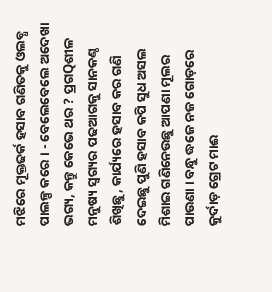ମଝିରେ ମୂକ୍ତଢର୍କ ହସାବ ଗଣିତକୁ ଓଲବ୍ଧ ପାଲଳ୍ପ କରେ । - ବେଲେବେଲେ ଅଦେଖା ଭଗ୍ୟ, କନ୍ତୁ କେଭେ ଥର ? ପ୍ରଗQଶୀଳ ମନୁଷ୍ୟ ସ୍ୱଗ୍ୟର ପଢଆଗକୁ ସାନକଣ୍ଠ ଶିଖିଛୁ, କାର୍ଯ୍ୟରେ ହସାବ କର ଗଣି ଦେଇଛୁ ପୁଣି ହସାବ କପି ସୁଧ ଅସଲ ମିଶାଇ ଗଣିନେଉଛୁ ଆପଣା ମୂଲର ପାଉଣା । ବନ୍ଧୁ ଦ୍ଧଜେ ନଜ ଗୋଡ଼ରେ କୁର୍ଦାଡ଼ ଗ୍ରେଟ ମାଈ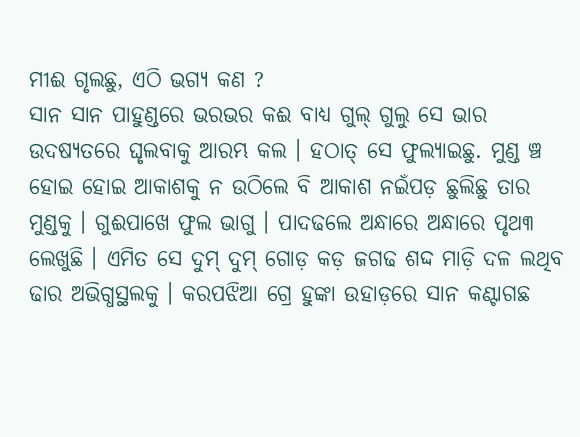ମୀଈ ଗୃଲଛୁ, ଏଠି ଭଗ୍ୟ କଣ ?
ସାନ ସାନ ପାହୁଣ୍ଡରେ ଭରଭର କଈ ବାଧ୍ୟ ଗୁଲ୍ ଗୁଲୁ ସେ ଭାର ଉଦଷ୍ୟତରେ ଘୃଲବାକୁ ଆରମ୍ଭ କଲ । ହଠାତ୍ ସେ ଫୁଲ୍ଯାଇଛୁ. ମୁଣ୍ଡ ଞ୍ଚ ହୋଇ ହୋଇ ଆକାଶକୁ ନ ଉଠିଲେ ବି ଆକାଶ ନଇଁପଡ଼ ଛୁଲିଛୁ ତାର ମୁଣ୍ଡକୁ । ଗୁଈପାଖେ ଫୁଲ ଭାଗୁ । ପାଦଢଲେ ଅନ୍ଧାରେ ଅନ୍ଧାରେ ପୃଥ୩ ଲେଖୁଛି । ଏମିତ ସେ ଦୁମ୍ ଦୁମ୍ ଗୋଡ଼ କଡ଼ ଜଗଢ ଶଦ୍ଦ ମାଡ଼ି ଦଳ ଲଥିବ ଢାର ଅଭିଗ୍ଧସ୍ଥଲକୁ । କରପଝିଆ ଗ୍ରେ ହୁଙ୍କା ଉହାଡ଼ରେ ସାନ କଣ୍ଟାଗଛ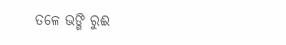ତଳେ ଭଙ୍ଗି ରୁଈ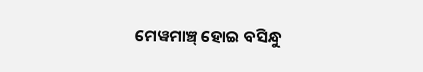ମେୱମାଞ୍ଚ୍ ହୋଇ ବସିନ୍ଧୁ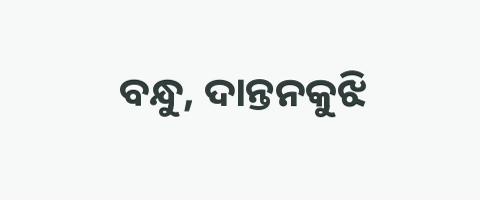ବନ୍ଧୁ, ଦାନ୍ତନକୁଝି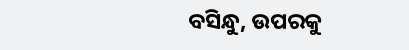ବସିନ୍ଧୁ, ଉପରକୁ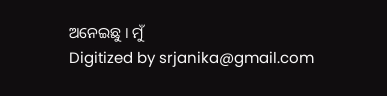ଅନେଇଛୁ । ମୁଁ
Digitized by srjanika@gmail.com